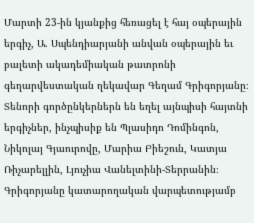Մարտի 23-ին կյանքից հեռացել է հայ օպերային երգիչ, Ա. Սպենդիարյանի անվան օպերային եւ բալետի ակադեմիական թատրոնի գեղարվեստական ղեկավար Գեղամ Գրիգորյանը։
Տենորի գործընկերներն են եղել այնպիսի հայտնի երգիչներ, ինչպիսիք են Պլասիդո Դոմինգոն, Նիկոլայ Գյաուրովը, Մարիա Բիեշուն, Կատյա Ռիչարելլին, Լյուչիա Վանելտինի-Տերրանին։
Գրիգորյանը կատարողական վարպետությամբ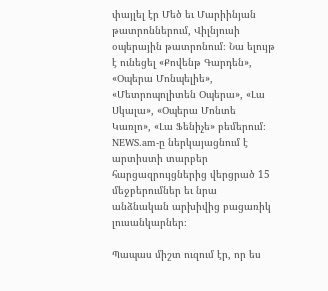փայլել էր Մեծ եւ Մարիինյան թատրոններում, Վիլնյուսի օպերային թատրոնում։ Նա ելույթ է ունեցել «Քովենթ Գարդեն», «Օպերա Մոնպելիե», «Մետրոպոլիտեն Օպերա», «Լա Սկալա», «Օպերա Մոնտե Կառլո», «Լա Ֆենիչե» բեմերում։
NEWS.am-ը ներկայացնում է արտիստի տարբեր հարցազրույցներից վերցրած 15 մեջբերումներ եւ նրա անձնական արխիվից բացառիկ լուսանկարներ։

Պապաս միշտ ուզում էր, որ ես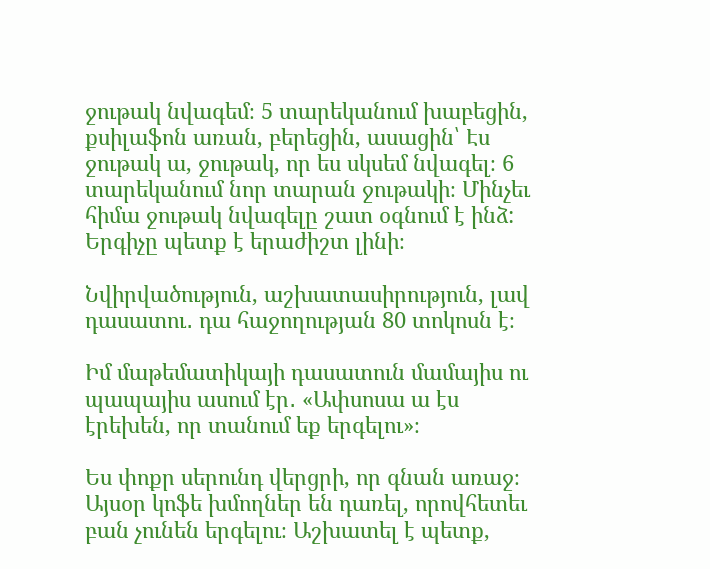ջութակ նվագեմ։ 5 տարեկանում խաբեցին, քսիլաֆոն առան, բերեցին, ասացին՝ Էս ջութակ ա, ջութակ, որ ես սկսեմ նվագել։ 6 տարեկանում նոր տարան ջութակի։ Մինչեւ հիմա ջութակ նվագելը շատ օգնում է ինձ: Երգիչը պետք է երաժիշտ լինի։

Նվիրվածություն, աշխատասիրություն, լավ դասատու․ դա հաջողության 80 տոկոսն է։

Իմ մաթեմատիկայի դասատուն մամայիս ու պապայիս ասում էր․ «Ափսոսա ա էս էրեխեն, որ տանում եք երգելու»։

Ես փոքր սերունդ վերցրի, որ գնան առաջ։ Այսօր կոֆե խմողներ են դառել, որովհետեւ բան չունեն երգելու։ Աշխատել է պետք,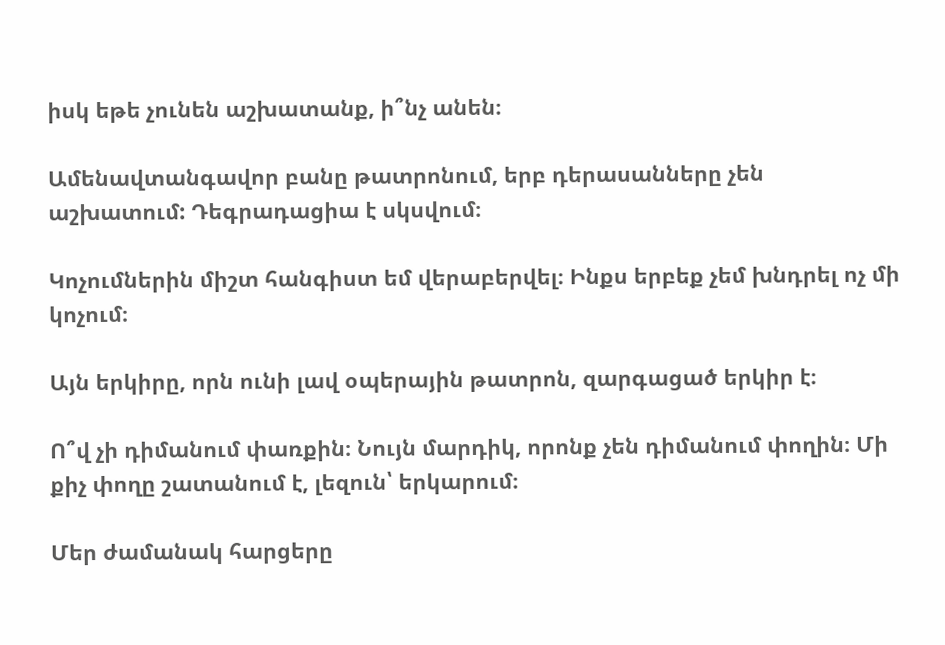իսկ եթե չունեն աշխատանք, ի՞նչ անեն։

Ամենավտանգավոր բանը թատրոնում, երբ դերասանները չեն աշխատում: Դեգրադացիա է սկսվում։

Կոչումներին միշտ հանգիստ եմ վերաբերվել։ Ինքս երբեք չեմ խնդրել ոչ մի կոչում։

Այն երկիրը, որն ունի լավ օպերային թատրոն, զարգացած երկիր է։

Ո՞վ չի դիմանում փառքին։ Նույն մարդիկ, որոնք չեն դիմանում փողին։ Մի քիչ փողը շատանում է, լեզուն՝ երկարում։

Մեր ժամանակ հարցերը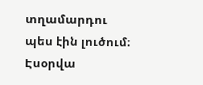տղամարդու պես էին լուծում։ Էսօրվա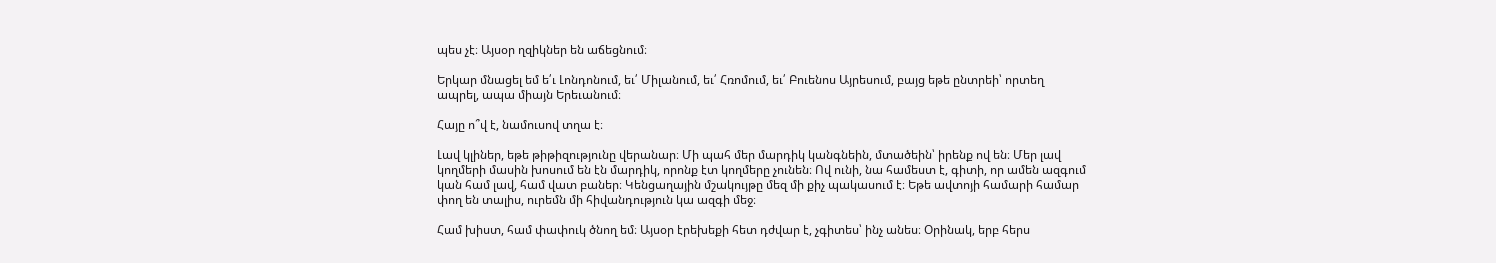պես չէ։ Այսօր ղզիկներ են աճեցնում։

Երկար մնացել եմ ե՛ւ Լոնդոնում, եւ՛ Միլանում, եւ՛ Հռոմում, եւ՛ Բուենոս Այրեսում, բայց եթե ընտրեի՝ որտեղ ապրել, ապա միայն Երեւանում։

Հայը ո՞վ է, նամուսով տղա է։

Լավ կլիներ, եթե թիթիզությունը վերանար։ Մի պահ մեր մարդիկ կանգնեին, մտածեին՝ իրենք ով են։ Մեր լավ կողմերի մասին խոսում են էն մարդիկ, որոնք էտ կողմերը չունեն։ Ով ունի, նա համեստ է, գիտի, որ ամեն ազգում կան համ լավ, համ վատ բաներ։ Կենցաղային մշակույթը մեզ մի քիչ պակասում է։ Եթե ավտոյի համարի համար փող են տալիս, ուրեմն մի հիվանդություն կա ազգի մեջ։

Համ խիստ, համ փափուկ ծնող եմ։ Այսօր էրեխեքի հետ դժվար է, չգիտես՝ ինչ անես։ Օրինակ, երբ հերս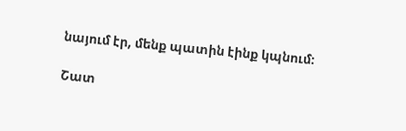նայում էր, մենք պատին էինք կպնում։

Շատ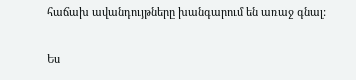հաճախ ավանդույթները խանգարում են առաջ գնալ:

Ես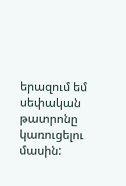երազում եմ սեփական թատրոնը կառուցելու մասին: